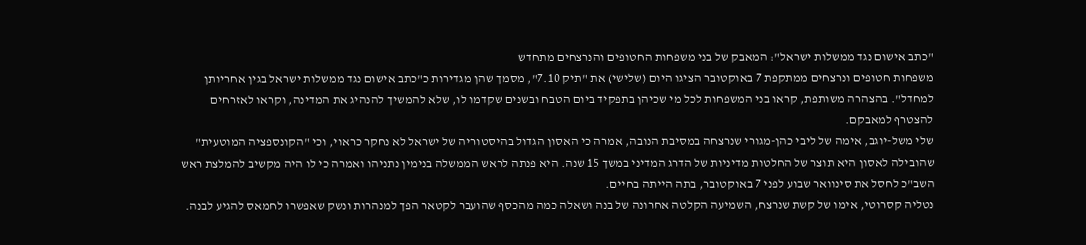"כתב אישום נגד ממשלות ישראל": המאבק של בני משפחות החטופים והנרצחים מתחדש
משפחות חטופים ונרצחים ממתקפת 7 באוקטובר הציגו היום (שלישי) את "תיק 7.10", מסמך שהן מגדירות כ"כתב אישום נגד ממשלות ישראל בגין אחריותן למחדל". בהצהרה משותפת, קראו בני המשפחות לכל מי שכיהן בתפקיד ביום הטבח ובשנים שקדמו לו, שלא להמשיך להנהיג את המדינה, וקראו לאזרחים להצטרף למאבקם.
שלי משל-יוגב, אימה של ליבי כהן-מגורי שנרצחה במסיבת הנובה, אמרה כי האסון הגדול בהיסטוריה של ישראל לא נחקר כראוי, וכי "הקונספציה המוטעית" שהובילה לאסון היא תוצר של החלטות מדיניות של הדרג המדיני במשך 15 שנה. היא פנתה לראש הממשלה בנימין נתניהו ואמרה כי לו היה מקשיב להמלצת ראש השב"כ לחסל את סינוואר שבוע לפני 7 באוקטובר, בתה הייתה בחיים.
נטליה קסרוטי, אימו של קשת שנרצח, השמיעה הקלטה אחרונה של בנה ושאלה כמה מהכסף שהועבר לקטאר הפך למנהרות ונשק שאפשרו לחמאס להגיע לבנה.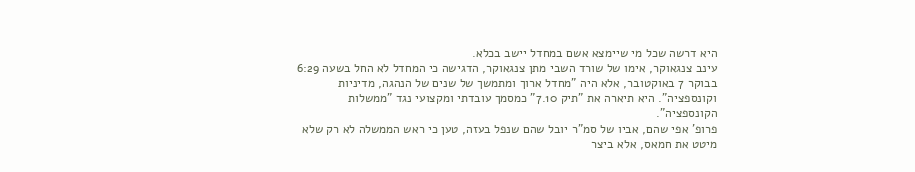היא דרשה שכל מי שיימצא אשם במחדל יישב בכלא.
עינב צנגאוקר, אימו של שורד השבי מתן צנגאוקר, הדגישה כי המחדל לא החל בשעה 6:29 בבוקר 7 באוקטובר, אלא היה "מחדל ארוך ומתמשך של שנים של הנהגה, מדיניות וקונספציה". היא תיארה את "תיק 7.10" כמסמך עובדתי ומקצועי נגד "ממשלות הקונספציה".
פרופ' אפי שהם, אביו של סמ"ר יובל שהם שנפל בעזה, טען כי ראש הממשלה לא רק שלא מיטט את חמאס, אלא ביצר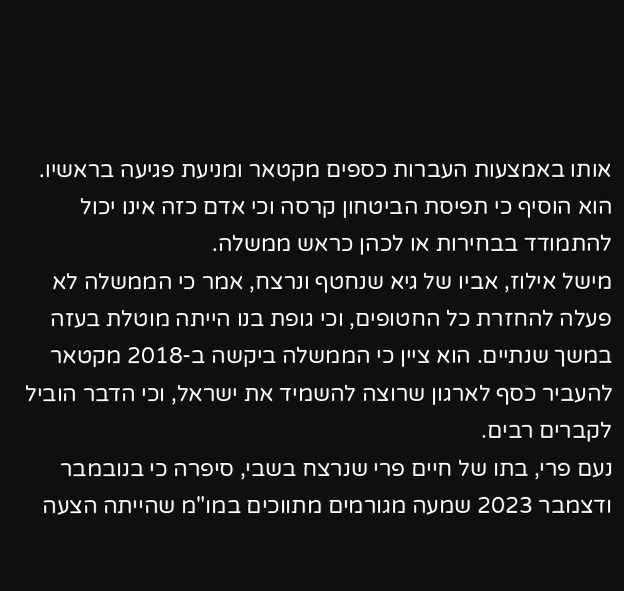אותו באמצעות העברות כספים מקטאר ומניעת פגיעה בראשיו. הוא הוסיף כי תפיסת הביטחון קרסה וכי אדם כזה אינו יכול להתמודד בבחירות או לכהן כראש ממשלה.
מישל אילוז, אביו של גיא שנחטף ונרצח, אמר כי הממשלה לא פעלה להחזרת כל החטופים, וכי גופת בנו הייתה מוטלת בעזה במשך שנתיים. הוא ציין כי הממשלה ביקשה ב-2018 מקטאר להעביר כסף לארגון שרוצה להשמיד את ישראל, וכי הדבר הוביל לקברים רבים.
נעם פרי, בתו של חיים פרי שנרצח בשבי, סיפרה כי בנובמבר ודצמבר 2023 שמעה מגורמים מתווכים במו"מ שהייתה הצעה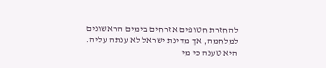להחזרת חטופים אזרחים בימים הראשונים למלחמה, אך מדינת ישראל לא ענתה עליה. היא טענה כי מי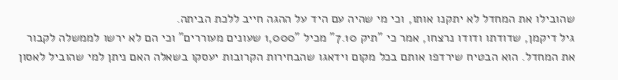שהובילו את המחדל לא יתקנו אותו, וכי מי שהיה עם היד על ההגה חייב ללכת הביתה.
גיל דיקמן, שדודתו ודודו נרצחו, אמר כי "תיק 7.10" מכיל "1,000 שעונים מעוררים" וכי הם לא ירשו לממשלה לקבור את המחדל. הוא הבטיח שירדפו אותם בכל מקום וידאגו שהבחירות הקרובות יעסקו בשאלה האם ניתן למי שהוביל לאסון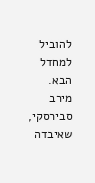להוביל למחדל הבא.
מירב סבירסקי, שאיבדה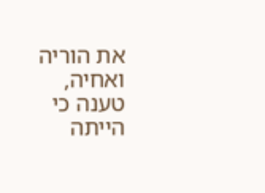את הוריה ואחיה, טענה כי הייתה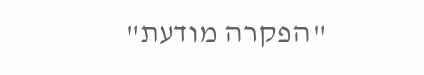"הפקרה מודעת"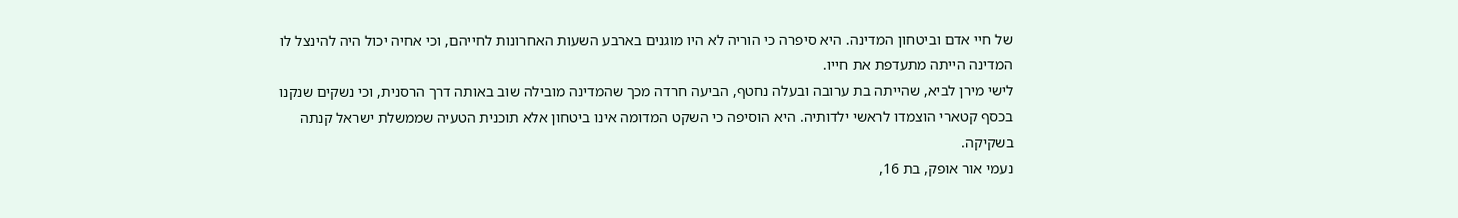של חיי אדם וביטחון המדינה. היא סיפרה כי הוריה לא היו מוגנים בארבע השעות האחרונות לחייהם, וכי אחיה יכול היה להינצל לו המדינה הייתה מתעדפת את חייו.
לישי מירן לביא, שהייתה בת ערובה ובעלה נחטף, הביעה חרדה מכך שהמדינה מובילה שוב באותה דרך הרסנית, וכי נשקים שנקנו בכסף קטארי הוצמדו לראשי ילדותיה. היא הוסיפה כי השקט המדומה אינו ביטחון אלא תוכנית הטעיה שממשלת ישראל קנתה בשקיקה.
נעמי אור אופק, בת 16,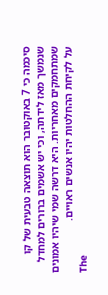סיכמה כי 7 באוקטובר הוא תוצאה טבעית של קו שנמשך מאז לידתה, וכי יש אשמים ברורים למחדל שמתחמקים מאחריות. היא דרשה שמי שיהיו אמונים על לקיחת ההחלטות יהיו אנשים ראויים.
The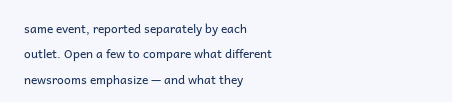same event, reported separately by each outlet. Open a few to compare what different newsrooms emphasize — and what they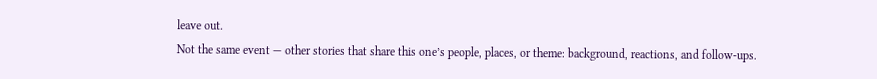leave out.
Not the same event — other stories that share this one’s people, places, or theme: background, reactions, and follow-ups.